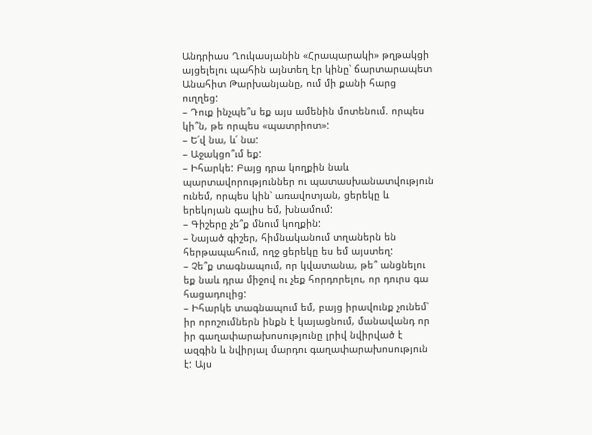Անդրիաս Ղուկասյանին «Հրապարակի» թղթակցի այցելելու պահին այնտեղ էր կինը՝ ճարտարապետ Անահիտ Թարխանյանը, ում մի քանի հարց ուղղեց:
– Դուք ինչպե՞ս եք այս ամենին մոտենում. որպես կի՞ն, թե որպես «պատրիոտ»:
– Ե՛վ նա, և՛ նա:
– Աջակցո՞ւմ եք:
– Իհարկե: Բայց դրա կողքին նաև պարտավորություններ ու պատասխանատվություն ունեմ, որպես կին՝ առավոտյան, ցերեկը և երեկոյան գալիս եմ, խնամում:
– Գիշերը չե՞ք մնում կողքին:
– Նայած գիշեր, հիմնականում տղաներն են հերթապահում, ողջ ցերեկը ես եմ այստեղ:
– Չե՞ք տագնապում, որ կվատանա, թե՞ անցնելու եք նաև դրա միջով ու չեք հորդորելու, որ դուրս գա հացադուլից:
– Իհարկե տագնապում եմ, բայց իրավունք չունեմ՝ իր որոշումներն ինքն է կայացնում, մանավանդ որ իր գաղափարախոսությունը լրիվ նվիրված է ազգին և նվիրյալ մարդու գաղափարախոսություն է: Այս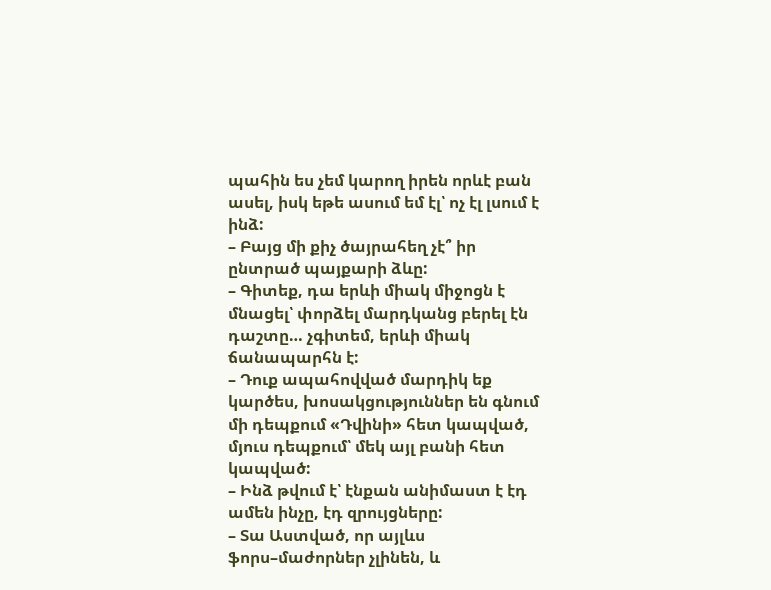պահին ես չեմ կարող իրեն որևէ բան ասել, իսկ եթե ասում եմ էլ՝ ոչ էլ լսում է ինձ:
– Բայց մի քիչ ծայրահեղ չէ՞ իր ընտրած պայքարի ձևը:
– Գիտեք, դա երևի միակ միջոցն է մնացել՝ փորձել մարդկանց բերել էն դաշտը… չգիտեմ, երևի միակ ճանապարհն է:
– Դուք ապահովված մարդիկ եք կարծես, խոսակցություններ են գնում մի դեպքում «Դվինի» հետ կապված, մյուս դեպքում՝ մեկ այլ բանի հետ կապված:
– Ինձ թվում է՝ էնքան անիմաստ է էդ ամեն ինչը, էդ զրույցները:
– Տա Աստված, որ այլևս ֆորս–մաժորներ չլինեն, և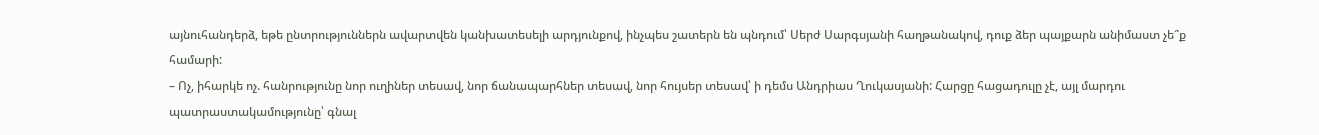այնուհանդերձ, եթե ընտրություններն ավարտվեն կանխատեսելի արդյունքով, ինչպես շատերն են պնդում՝ Սերժ Սարգսյանի հաղթանակով, դուք ձեր պայքարն անիմաստ չե՞ք համարի:
– Ոչ, իհարկե ոչ. հանրությունը նոր ուղիներ տեսավ, նոր ճանապարհներ տեսավ, նոր հույսեր տեսավ՝ ի դեմս Անդրիաս Ղուկասյանի: Հարցը հացադուլը չէ, այլ մարդու պատրաստակամությունը՝ գնալ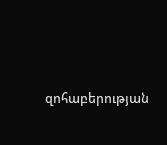զոհաբերության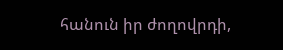հանուն իր ժողովրդի,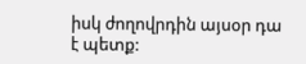իսկ ժողովրդին այսօր դա է պետք: